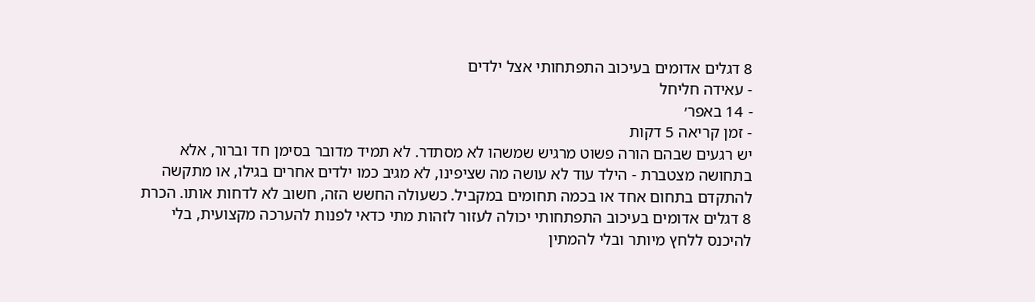8 דגלים אדומים בעיכוב התפתחותי אצל ילדים
- עאידה חליחל
- 14 באפר׳
- זמן קריאה 5 דקות
יש רגעים שבהם הורה פשוט מרגיש שמשהו לא מסתדר. לא תמיד מדובר בסימן חד וברור, אלא בתחושה מצטברת - הילד עוד לא עושה מה שציפינו, לא מגיב כמו ילדים אחרים בגילו, או מתקשה להתקדם בתחום אחד או בכמה תחומים במקביל. כשעולה החשש הזה, חשוב לא לדחות אותו. הכרת 8 דגלים אדומים בעיכוב התפתחותי יכולה לעזור לזהות מתי כדאי לפנות להערכה מקצועית, בלי להיכנס ללחץ מיותר ובלי להמתין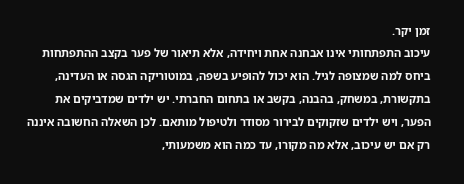זמן יקר.
עיכוב התפתחותי אינו אבחנה אחת ויחידה, אלא תיאור של פער בקצב ההתפתחות ביחס למה שמצופה לגיל. הוא יכול להופיע בשפה, במוטוריקה הגסה או העדינה, בתקשורת, במשחק, בהבנה, בקשב או בתחום החברתי. יש ילדים שמדביקים את הפער, ויש ילדים שזקוקים לבירור מסודר ולטיפול מותאם. לכן השאלה החשובה איננה רק אם יש עיכוב, אלא מה מקורו, עד כמה הוא משמעותי,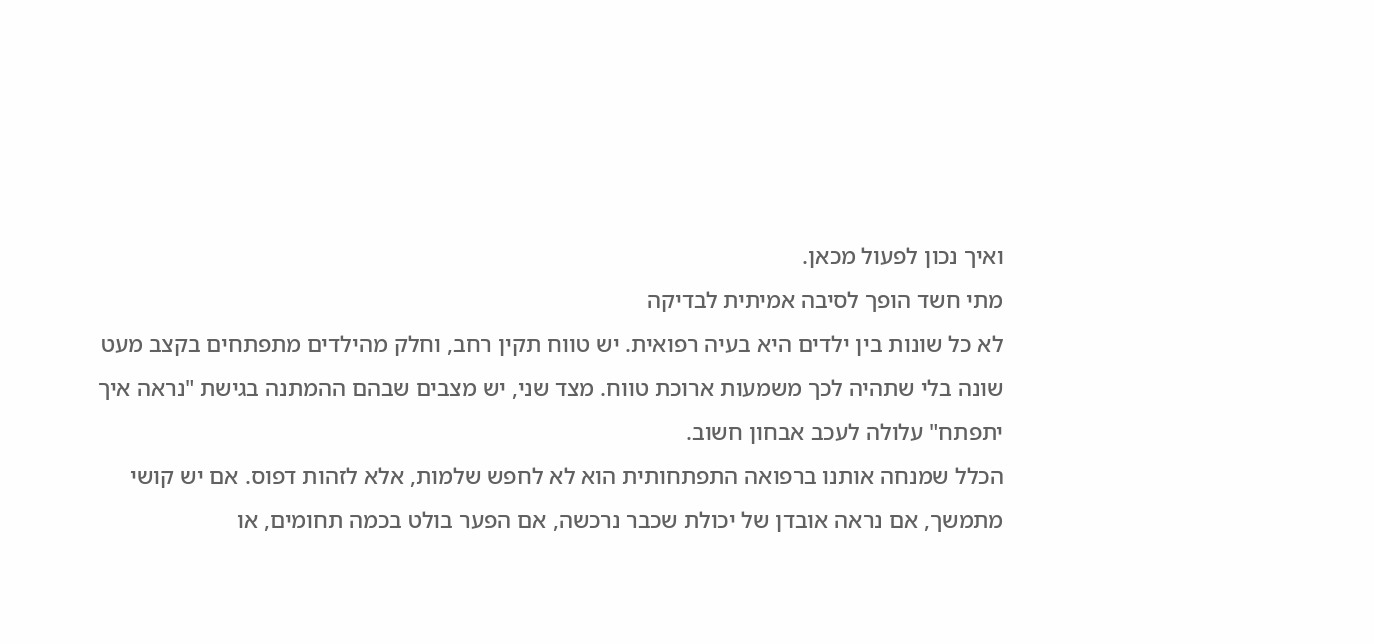ואיך נכון לפעול מכאן.
מתי חשד הופך לסיבה אמיתית לבדיקה
לא כל שונות בין ילדים היא בעיה רפואית. יש טווח תקין רחב, וחלק מהילדים מתפתחים בקצב מעט שונה בלי שתהיה לכך משמעות ארוכת טווח. מצד שני, יש מצבים שבהם ההמתנה בגישת "נראה איך יתפתח" עלולה לעכב אבחון חשוב.
הכלל שמנחה אותנו ברפואה התפתחותית הוא לא לחפש שלמות, אלא לזהות דפוס. אם יש קושי מתמשך, אם נראה אובדן של יכולת שכבר נרכשה, אם הפער בולט בכמה תחומים, או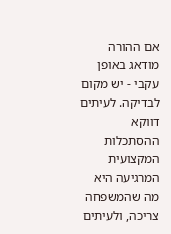אם ההורה מודאג באופן עקבי - יש מקום לבדיקה. לעיתים דווקא ההסתכלות המקצועית המרגיעה היא מה שהמשפחה צריכה, ולעיתים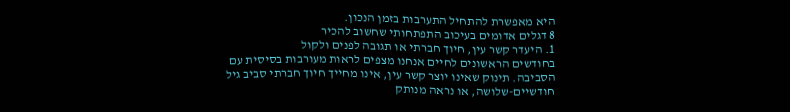היא מאפשרת להתחיל התערבות בזמן הנכון.
8 דגלים אדומים בעיכוב התפתחותי שחשוב להכיר
1. היעדר קשר עין, חיוך חברתי או תגובה לפנים ולקול
בחודשים הראשונים לחיים אנחנו מצפים לראות מעורבות בסיסית עם הסביבה. תינוק שאינו יוצר קשר עין, אינו מחייך חיוך חברתי סביב גיל חודשיים-שלושה, או נראה מנותק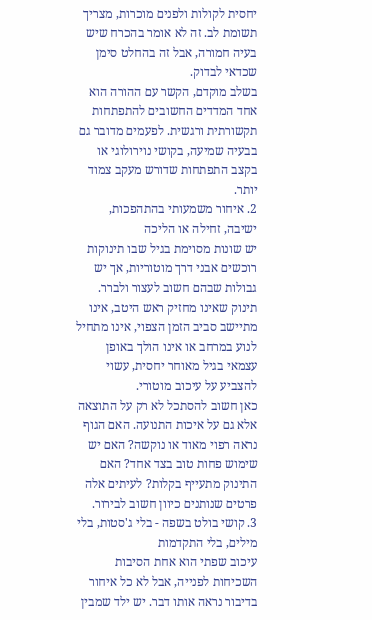יחסית לקולות ולפנים מוכרות, מצריך תשומת לב. זה לא אומר בהכרח שיש בעיה חמורה, אבל זה בהחלט סימן שכדאי לבדוק.
בשלב מוקדם, הקשר עם ההורה הוא אחד המדדים החשובים להתפתחות תקשורתית ורגשית. לפעמים מדובר גם בבעיה שמיעה, בקושי נוירולוגי או בקצב התפתחות שדורש מעקב צמוד יותר.
2. איחור משמעותי בהתהפכות, ישיבה, זחילה או הליכה
יש שונות מסוימת בגיל שבו תינוקות רוכשים אבני דרך מוטוריות, אך יש גבולות שבהם חשוב לעצור ולברר. תינוק שאינו מחזיק ראש היטב, אינו מתיישב סביב הזמן הצפוי, אינו מתחיל לנוע במרחב או אינו הולך באופן עצמאי בגיל מאוחר יחסית, עשוי להצביע על עיכוב מוטורי.
כאן חשוב להסתכל לא רק על התוצאה אלא גם על איכות התנועה. האם הגוף נראה רפוי מאוד או נוקשה? האם יש שימוש פחות טוב בצד אחד? האם התינוק מתעייף בקלות? לעיתים אלה פרטים שנותנים כיוון חשוב לבירור.
3. קושי בולט בשפה - בלי ג'סטות, בלי מילים, בלי התקדמות
עיכוב שפתי הוא אחת הסיבות השכיחות לפנייה, אבל לא כל איחור בדיבור נראה אותו דבר. יש ילד שמבין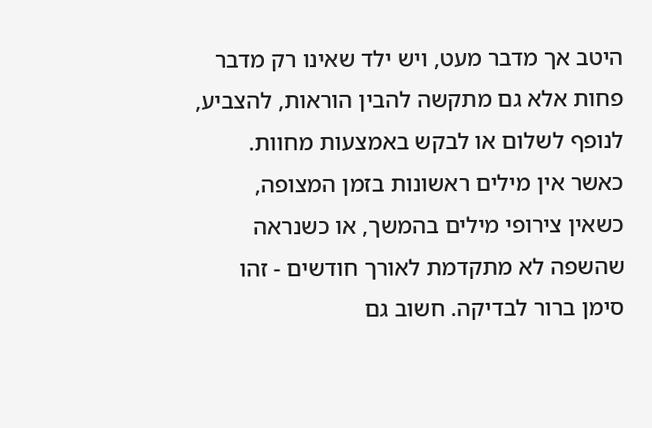היטב אך מדבר מעט, ויש ילד שאינו רק מדבר פחות אלא גם מתקשה להבין הוראות, להצביע, לנופף לשלום או לבקש באמצעות מחוות.
כאשר אין מילים ראשונות בזמן המצופה, כשאין צירופי מילים בהמשך, או כשנראה שהשפה לא מתקדמת לאורך חודשים - זהו סימן ברור לבדיקה. חשוב גם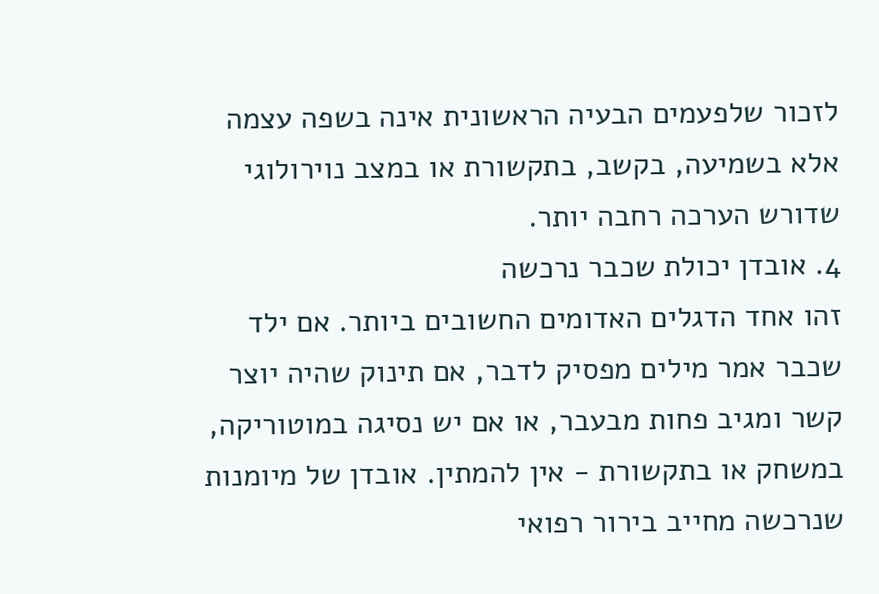לזכור שלפעמים הבעיה הראשונית אינה בשפה עצמה אלא בשמיעה, בקשב, בתקשורת או במצב נוירולוגי שדורש הערכה רחבה יותר.
4. אובדן יכולת שכבר נרכשה
זהו אחד הדגלים האדומים החשובים ביותר. אם ילד שכבר אמר מילים מפסיק לדבר, אם תינוק שהיה יוצר קשר ומגיב פחות מבעבר, או אם יש נסיגה במוטוריקה, במשחק או בתקשורת - אין להמתין. אובדן של מיומנות שנרכשה מחייב בירור רפואי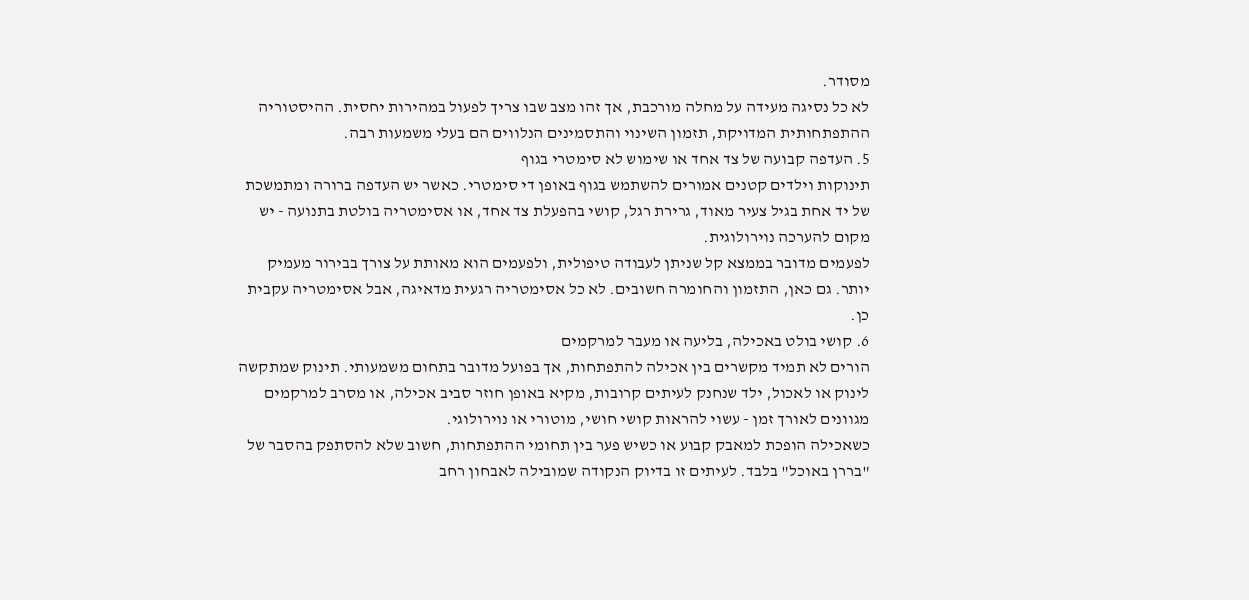מסודר.
לא כל נסיגה מעידה על מחלה מורכבת, אך זהו מצב שבו צריך לפעול במהירות יחסית. ההיסטוריה ההתפתחותית המדויקת, תזמון השינוי והתסמינים הנלווים הם בעלי משמעות רבה.
5. העדפה קבועה של צד אחד או שימוש לא סימטרי בגוף
תינוקות וילדים קטנים אמורים להשתמש בגוף באופן די סימטרי. כאשר יש העדפה ברורה ומתמשכת של יד אחת בגיל צעיר מאוד, גרירת רגל, קושי בהפעלת צד אחד, או אסימטריה בולטת בתנועה - יש מקום להערכה נוירולוגית.
לפעמים מדובר בממצא קל שניתן לעבודה טיפולית, ולפעמים הוא מאותת על צורך בבירור מעמיק יותר. גם כאן, התזמון והחומרה חשובים. לא כל אסימטריה רגעית מדאיגה, אבל אסימטריה עקבית כן.
6. קושי בולט באכילה, בליעה או מעבר למרקמים
הורים לא תמיד מקשרים בין אכילה להתפתחות, אך בפועל מדובר בתחום משמעותי. תינוק שמתקשה לינוק או לאכול, ילד שנחנק לעיתים קרובות, מקיא באופן חוזר סביב אכילה, או מסרב למרקמים מגוונים לאורך זמן - עשוי להראות קושי חושי, מוטורי או נוירולוגי.
כשאכילה הופכת למאבק קבוע או כשיש פער בין תחומי ההתפתחות, חשוב שלא להסתפק בהסבר של "בררן באוכל" בלבד. לעיתים זו בדיוק הנקודה שמובילה לאבחון רחב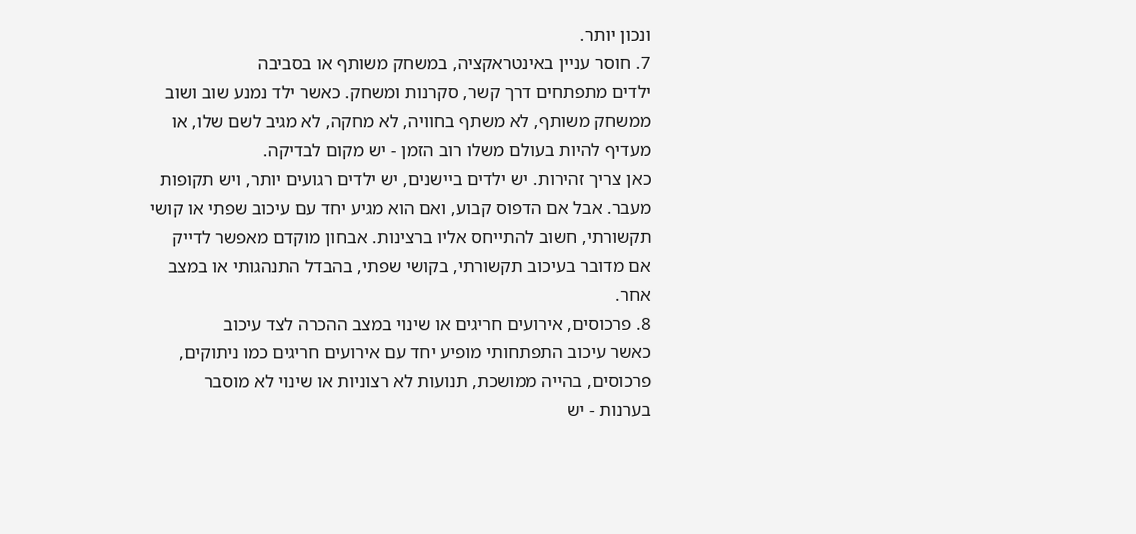ונכון יותר.
7. חוסר עניין באינטראקציה, במשחק משותף או בסביבה
ילדים מתפתחים דרך קשר, סקרנות ומשחק. כאשר ילד נמנע שוב ושוב ממשחק משותף, לא משתף בחוויה, לא מחקה, לא מגיב לשם שלו, או מעדיף להיות בעולם משלו רוב הזמן - יש מקום לבדיקה.
כאן צריך זהירות. יש ילדים ביישנים, יש ילדים רגועים יותר, ויש תקופות מעבר. אבל אם הדפוס קבוע, ואם הוא מגיע יחד עם עיכוב שפתי או קושי תקשורתי, חשוב להתייחס אליו ברצינות. אבחון מוקדם מאפשר לדייק אם מדובר בעיכוב תקשורתי, בקושי שפתי, בהבדל התנהגותי או במצב אחר.
8. פרכוסים, אירועים חריגים או שינוי במצב ההכרה לצד עיכוב
כאשר עיכוב התפתחותי מופיע יחד עם אירועים חריגים כמו ניתוקים, פרכוסים, בהייה ממושכת, תנועות לא רצוניות או שינוי לא מוסבר בערנות - יש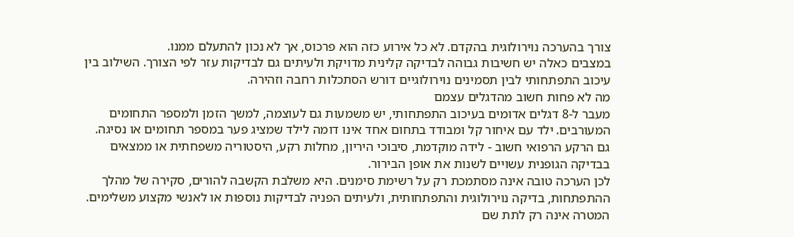צורך בהערכה נוירולוגית בהקדם. לא כל אירוע כזה הוא פרכוס, אך לא נכון להתעלם ממנו.
במצבים כאלה יש חשיבות גבוהה לבדיקה קלינית מדויקת ולעיתים גם לבדיקות עזר לפי הצורך. השילוב בין עיכוב התפתחותי לבין תסמינים נוירולוגיים דורש הסתכלות רחבה וזהירה.
מה לא פחות חשוב מהדגלים עצמם
מעבר ל-8 דגלים אדומים בעיכוב התפתחותי, יש משמעות גם לעוצמה, למשך הזמן ולמספר התחומים המעורבים. ילד עם איחור קל ומבודד בתחום אחד אינו דומה לילד שמציג פער במספר תחומים או נסיגה. גם הרקע הרפואי חשוב - לידה מוקדמת, סיבוכי היריון, מחלות רקע, היסטוריה משפחתית או ממצאים בבדיקה הגופנית עשויים לשנות את אופן הבירור.
לכן הערכה טובה אינה מסתמכת רק על רשימת סימנים. היא משלבת הקשבה להורים, סקירה של מהלך ההתפתחות, בדיקה נוירולוגית והתפתחותית, ולעיתים הפניה לבדיקות נוספות או לאנשי מקצוע משלימים. המטרה אינה רק לתת שם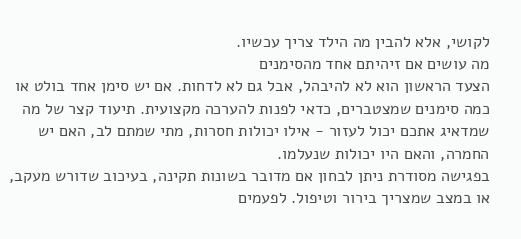לקושי, אלא להבין מה הילד צריך עכשיו.
מה עושים אם זיהיתם אחד מהסימנים
הצעד הראשון הוא לא להיבהל, אבל גם לא לדחות. אם יש סימן אחד בולט או כמה סימנים שמצטברים, כדאי לפנות להערכה מקצועית. תיעוד קצר של מה שמדאיג אתכם יכול לעזור - אילו יכולות חסרות, מתי שמתם לב, האם יש החמרה, והאם היו יכולות שנעלמו.
בפגישה מסודרת ניתן לבחון אם מדובר בשונות תקינה, בעיכוב שדורש מעקב, או במצב שמצריך בירור וטיפול. לפעמים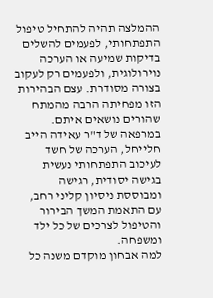ההמלצה תהיה להתחיל טיפול התפתחותי, לפעמים להשלים בדיקות שמיעה או הערכה נוירולוגית, ולפעמים רק לעקוב בצורה מסודרת. עצם הבהירות הזו מפחיתה הרבה מהמתח שהורים נושאים איתם.
במרפאה של ד"ר עאידה הייב חלייחל, הערכה של חשד לעיכוב התפתחותי נעשית בגישה יסודית, רגישה ומבוססת ניסיון קליני רחב, עם התאמת המשך הבירור והטיפול לצרכים של כל ילד ומשפחה.
למה אבחון מוקדם משנה כל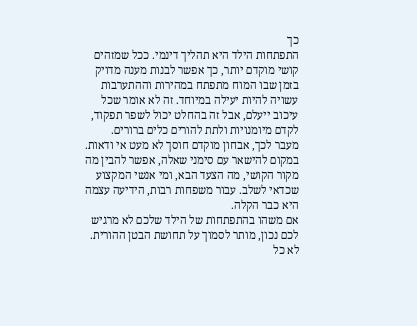כך
התפתחות הילד היא תהליך דינמי. ככל שמזהים קושי מוקדם יותר, כך אפשר לבנות מענה מדויק בזמן שבו המוח מתפתח במהירות וההתערבות עשויה להיות יעילה במיוחד. זה לא אומר שכל עיכוב ייעלם, אבל זה בהחלט יכול לשפר תפקוד, לקדם מיומנויות ולתת להורים כלים ברורים.
מעבר לכך, אבחון מוקדם חוסך לא מעט אי ודאות. במקום להישאר עם סימני שאלה, אפשר להבין מה מקור הקושי, מה הצעד הבא, ומי אנשי המקצוע שכדאי לשלב. עבור משפחות רבות, הידיעה עצמה היא כבר הקלה.
אם משהו בהתפתחות של הילד שלכם לא מרגיש לכם נכון, מותר לסמוך על תחושת הבטן ההורית. לא כל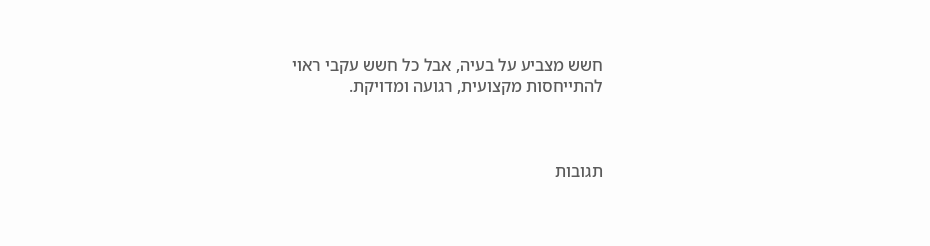חשש מצביע על בעיה, אבל כל חשש עקבי ראוי להתייחסות מקצועית, רגועה ומדויקת.



תגובות